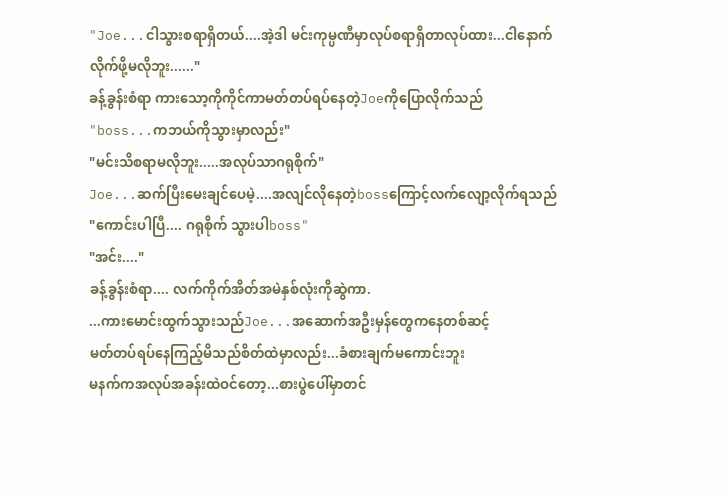"Joe...ငါသွားစရာရှိတယ်....အဲ့ဒါ မင်းကုမ္ပဏီမှာလုပ်စရာရှိတာလုပ်ထား...ငါနောက်လိုက်ဖို့မလိုဘူး......"
ခန့်ခွန်းစံရာ ကားသော့ကိုကိုင်ကာမတ်တပ်ရပ်နေတဲ့Joeကိုပြောလိုက်သည်
"boss...ကဘယ်ကိုသွားမှာလည်း"
"မင်းသိစရာမလိုဘူး.....အလုပ်သာဂရုစိုက်"
Joe...ဆက်ပြီးမေးချင်ပေမဲ့....အလျင်လိုနေတဲ့bossကြောင့်လက်လျော့လိုက်ရသည်
"ကောင်းပါပြီ.... ဂရုစိုက် သွားပါboss"
"အင်း...."
ခန့်ခွန်းစံရာ.... လက်ကိုက်အိတ်အမဲနှစ်လုံးကိုဆွဲကာ.
...ကားမောင်းထွက်သွားသည်Joe...အဆောက်အဦးမှန်တွေကနေတစ်ဆင့်
မတ်တပ်ရပ်နေကြည့်မိသည်စိတ်ထဲမှာလည်း...ခံစားချက်မကောင်းဘူး
မနက်ကအလုပ်အခန်းထဲဝင်တော့...စားပွဲပေါ်မှာတင်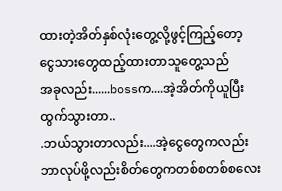ထားတဲ့အိတ်နှစ်လုံးတွေ့လို့ဖွင့်ကြည့်တော့
ငွေသားတွေထည့်ထားတာသူတွေ့သည်
အခုလည်း......bossက....အဲ့အိတ်ကိုယူပြီးထွက်သွားတာ..
.ဘယ်သွားတာလည်း....အဲ့ငွေတွေကလည်းဘာလုပ်ဖို့လည်းစိတ်တွေကတစ်စတစ်စလေး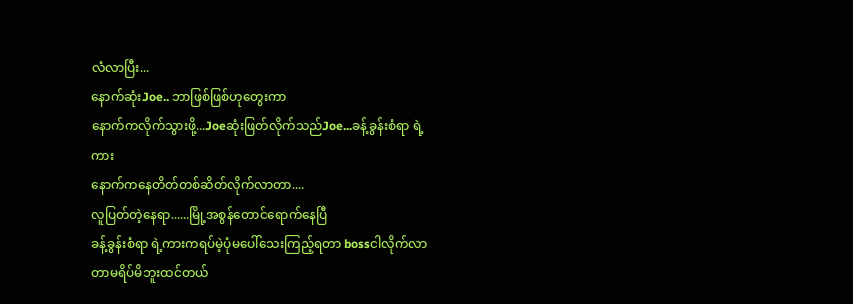လံလာပြီး...
နောက်ဆုံးJoe.. ဘာဖြစ်ဖြစ်ဟုတွေးကာ
နောက်ကလိုက်သွားဖို့...Joeဆုံးဖြတ်လိုက်သည်Joe...ခန့်ခွန်းစံရာ ရဲ့ကား
နောက်ကနေတိတ်တစ်ဆိတ်လိုက်လာတာ....
လူပြတ်တဲ့နေရာ......မြို့အစွန်တောင်ရောက်နေပြီ
ခန့်ခွန်းစံရာ ရဲ့ကားကရပ်မဲ့ပုံမပေါ်သေးကြည့်ရတာ bossငါလိုက်လာတာမရိပ်မိဘူးထင်တယ်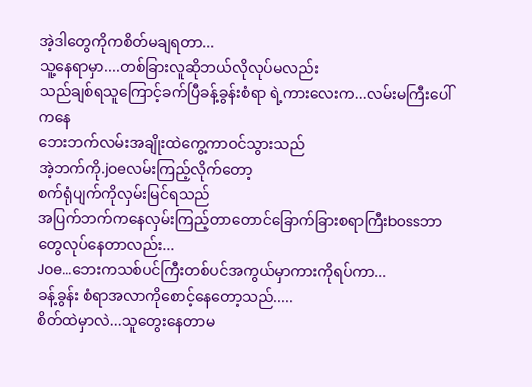အဲ့ဒါတွေကိုကစိတ်မချရတာ...
သူ့နေရာမှာ....တစ်ခြားလူဆိုဘယ်လိုလုပ်မလည်း
သည်ချစ်ရသူကြောင့်ခက်ပြီခန့်ခွန်းစံရာ ရဲ့ကားလေးက...လမ်းမကြီးပေါ်ကနေ
ဘေးဘက်လမ်းအချိုးထဲကွေ့ကာဝင်သွားသည်
အဲ့ဘက်ကို.joeလမ်းကြည့်လိုက်တော့
စက်ရုံပျက်ကိုလှမ်းမြင်ရသည်
အပြက်ဘက်ကနေလှမ်းကြည့်တာတောင်ခြောက်ခြားစရာကြီးbossဘာတွေလုပ်နေတာလည်း...
Joe...ဘေးကသစ်ပင်ကြီးတစ်ပင်အကွယ်မှာကားကိုရပ်ကာ...
ခန့်ခွန်း စံရာအလာကိုစောင့်နေတော့သည်.....
စိတ်ထဲမှာလဲ...သူတွေးနေတာမ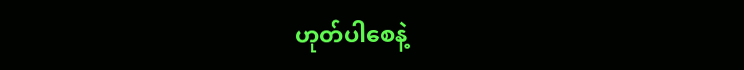ဟုတ်ပါစေနဲ့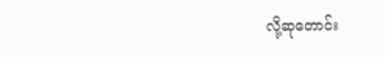လို့ဆုတောင်း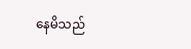နေမိသည်